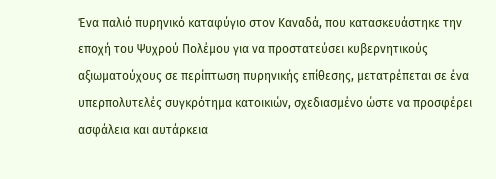Ένα παλιό πυρηνικό καταφύγιο στον Καναδά, που κατασκευάστηκε την εποχή του Ψυχρού Πολέμου για να προστατεύσει κυβερνητικούς αξιωματούχους σε περίπτωση πυρηνικής επίθεσης, μετατρέπεται σε ένα υπερπολυτελές συγκρότημα κατοικιών, σχεδιασμένο ώστε να προσφέρει ασφάλεια και αυτάρκεια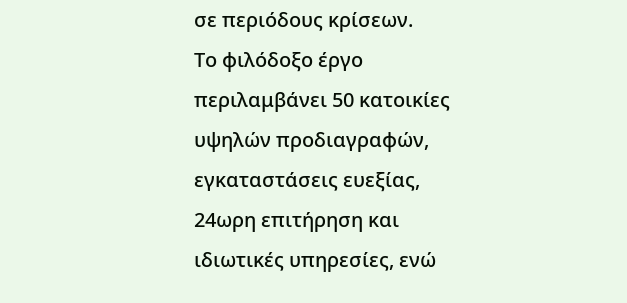σε περιόδους κρίσεων.
Το φιλόδοξο έργο περιλαμβάνει 50 κατοικίες υψηλών προδιαγραφών, εγκαταστάσεις ευεξίας, 24ωρη επιτήρηση και ιδιωτικές υπηρεσίες, ενώ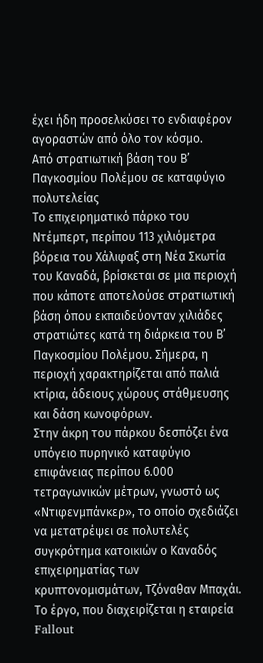έχει ήδη προσελκύσει το ενδιαφέρον αγοραστών από όλο τον κόσμο.
Από στρατιωτική βάση του Β’ Παγκοσμίου Πολέμου σε καταφύγιο πολυτελείας
Το επιχειρηματικό πάρκο του Ντέμπερτ, περίπου 113 χιλιόμετρα βόρεια του Χάλιφαξ στη Νέα Σκωτία του Καναδά, βρίσκεται σε μια περιοχή που κάποτε αποτελούσε στρατιωτική βάση όπου εκπαιδεύονταν χιλιάδες στρατιώτες κατά τη διάρκεια του Β’ Παγκοσμίου Πολέμου. Σήμερα, η περιοχή χαρακτηρίζεται από παλιά κτίρια, άδειους χώρους στάθμευσης και δάση κωνοφόρων.
Στην άκρη του πάρκου δεσπόζει ένα υπόγειο πυρηνικό καταφύγιο επιφάνειας περίπου 6.000 τετραγωνικών μέτρων, γνωστό ως «Ντιφενμπάνκερ», το οποίο σχεδιάζει να μετατρέψει σε πολυτελές συγκρότημα κατοικιών ο Καναδός επιχειρηματίας των κρυπτονομισμάτων, Τζόναθαν Μπαχάι.
Το έργο, που διαχειρίζεται η εταιρεία Fallout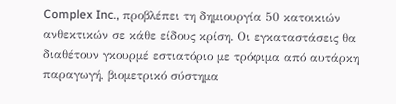Complex Inc., προβλέπει τη δημιουργία 50 κατοικιών ανθεκτικών σε κάθε είδους κρίση. Οι εγκαταστάσεις θα διαθέτουν γκουρμέ εστιατόριο με τρόφιμα από αυτάρκη παραγωγή, βιομετρικό σύστημα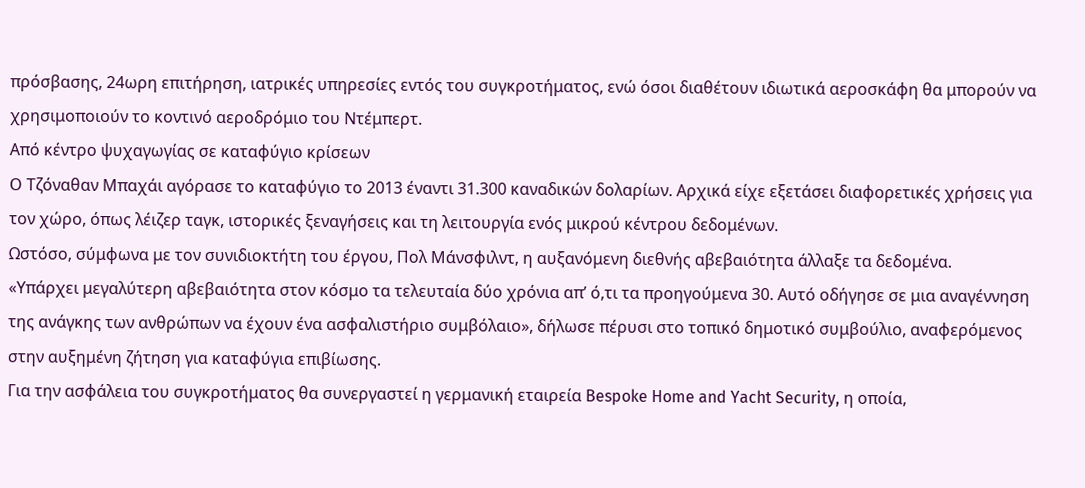πρόσβασης, 24ωρη επιτήρηση, ιατρικές υπηρεσίες εντός του συγκροτήματος, ενώ όσοι διαθέτουν ιδιωτικά αεροσκάφη θα μπορούν να χρησιμοποιούν το κοντινό αεροδρόμιο του Ντέμπερτ.
Από κέντρο ψυχαγωγίας σε καταφύγιο κρίσεων
Ο Τζόναθαν Μπαχάι αγόρασε το καταφύγιο το 2013 έναντι 31.300 καναδικών δολαρίων. Αρχικά είχε εξετάσει διαφορετικές χρήσεις για τον χώρο, όπως λέιζερ ταγκ, ιστορικές ξεναγήσεις και τη λειτουργία ενός μικρού κέντρου δεδομένων.
Ωστόσο, σύμφωνα με τον συνιδιοκτήτη του έργου, Πολ Μάνσφιλντ, η αυξανόμενη διεθνής αβεβαιότητα άλλαξε τα δεδομένα.
«Υπάρχει μεγαλύτερη αβεβαιότητα στον κόσμο τα τελευταία δύο χρόνια απ’ ό,τι τα προηγούμενα 30. Αυτό οδήγησε σε μια αναγέννηση της ανάγκης των ανθρώπων να έχουν ένα ασφαλιστήριο συμβόλαιο», δήλωσε πέρυσι στο τοπικό δημοτικό συμβούλιο, αναφερόμενος στην αυξημένη ζήτηση για καταφύγια επιβίωσης.
Για την ασφάλεια του συγκροτήματος θα συνεργαστεί η γερμανική εταιρεία Bespoke Home and Yacht Security, η οποία,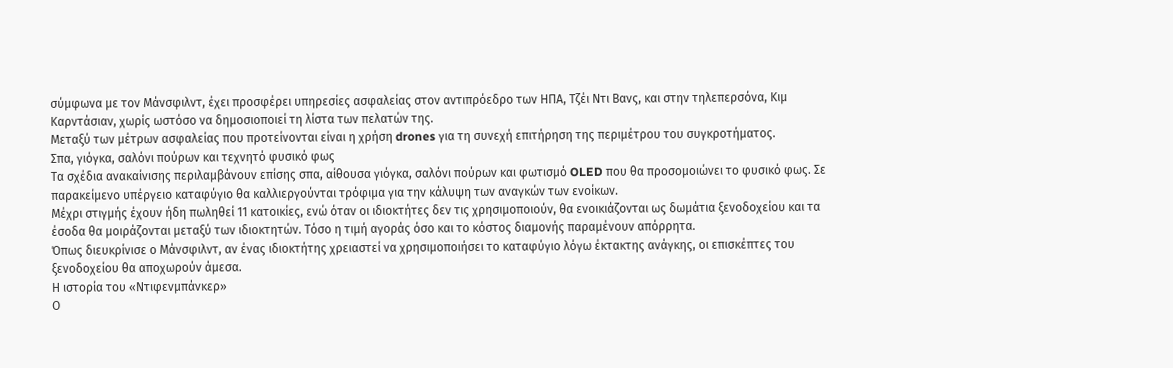σύμφωνα με τον Μάνσφιλντ, έχει προσφέρει υπηρεσίες ασφαλείας στον αντιπρόεδρο των ΗΠΑ, Τζέι Ντι Βανς, και στην τηλεπερσόνα, Κιμ Καρντάσιαν, χωρίς ωστόσο να δημοσιοποιεί τη λίστα των πελατών της.
Μεταξύ των μέτρων ασφαλείας που προτείνονται είναι η χρήση drones για τη συνεχή επιτήρηση της περιμέτρου του συγκροτήματος.
Σπα, γιόγκα, σαλόνι πούρων και τεχνητό φυσικό φως
Τα σχέδια ανακαίνισης περιλαμβάνουν επίσης σπα, αίθουσα γιόγκα, σαλόνι πούρων και φωτισμό OLED που θα προσομοιώνει το φυσικό φως. Σε παρακείμενο υπέργειο καταφύγιο θα καλλιεργούνται τρόφιμα για την κάλυψη των αναγκών των ενοίκων.
Μέχρι στιγμής έχουν ήδη πωληθεί 11 κατοικίες, ενώ όταν οι ιδιοκτήτες δεν τις χρησιμοποιούν, θα ενοικιάζονται ως δωμάτια ξενοδοχείου και τα έσοδα θα μοιράζονται μεταξύ των ιδιοκτητών. Τόσο η τιμή αγοράς όσο και το κόστος διαμονής παραμένουν απόρρητα.
Όπως διευκρίνισε ο Μάνσφιλντ, αν ένας ιδιοκτήτης χρειαστεί να χρησιμοποιήσει το καταφύγιο λόγω έκτακτης ανάγκης, οι επισκέπτες του ξενοδοχείου θα αποχωρούν άμεσα.
Η ιστορία του «Ντιφενμπάνκερ»
Ο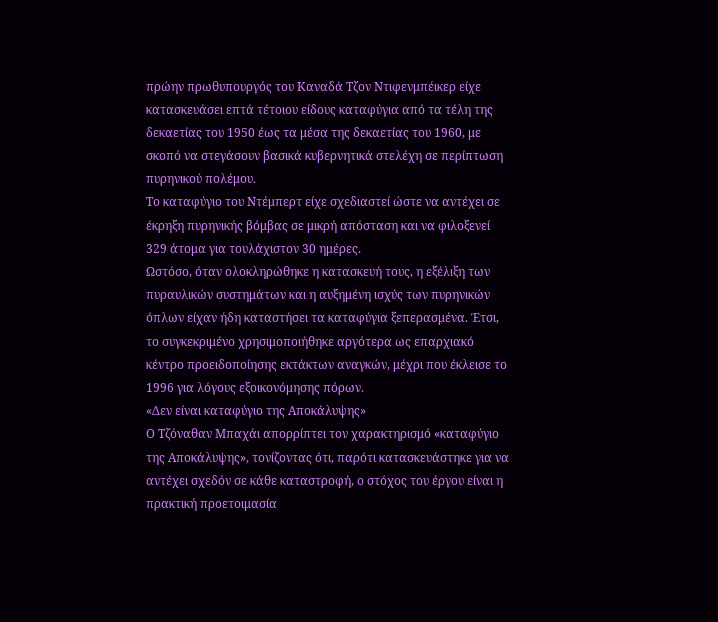πρώην πρωθυπουργός του Καναδά Τζον Ντιφενμπέικερ είχε κατασκευάσει επτά τέτοιου είδους καταφύγια από τα τέλη της δεκαετίας του 1950 έως τα μέσα της δεκαετίας του 1960, με σκοπό να στεγάσουν βασικά κυβερνητικά στελέχη σε περίπτωση πυρηνικού πολέμου.
Το καταφύγιο του Ντέμπερτ είχε σχεδιαστεί ώστε να αντέχει σε έκρηξη πυρηνικής βόμβας σε μικρή απόσταση και να φιλοξενεί 329 άτομα για τουλάχιστον 30 ημέρες.
Ωστόσο, όταν ολοκληρώθηκε η κατασκευή τους, η εξέλιξη των πυραυλικών συστημάτων και η αυξημένη ισχύς των πυρηνικών όπλων είχαν ήδη καταστήσει τα καταφύγια ξεπερασμένα. Έτσι, το συγκεκριμένο χρησιμοποιήθηκε αργότερα ως επαρχιακό κέντρο προειδοποίησης εκτάκτων αναγκών, μέχρι που έκλεισε το 1996 για λόγους εξοικονόμησης πόρων.
«Δεν είναι καταφύγιο της Αποκάλυψης»
Ο Τζόναθαν Μπαχάι απορρίπτει τον χαρακτηρισμό «καταφύγιο της Αποκάλυψης», τονίζοντας ότι, παρότι κατασκευάστηκε για να αντέχει σχεδόν σε κάθε καταστροφή, ο στόχος του έργου είναι η πρακτική προετοιμασία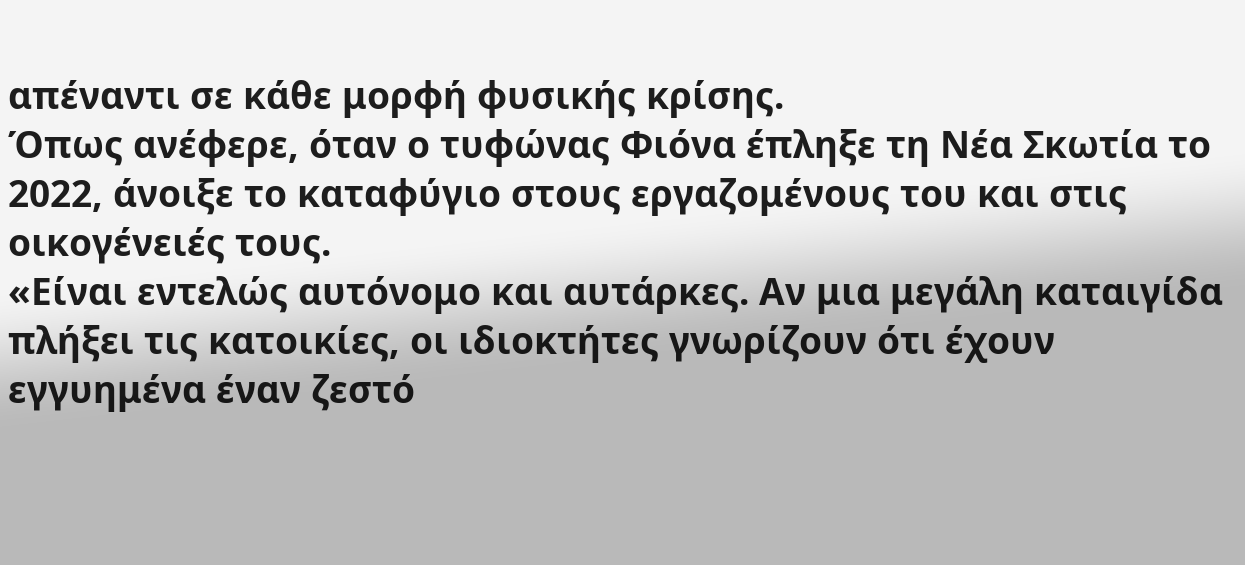απέναντι σε κάθε μορφή φυσικής κρίσης.
Όπως ανέφερε, όταν ο τυφώνας Φιόνα έπληξε τη Νέα Σκωτία το 2022, άνοιξε το καταφύγιο στους εργαζομένους του και στις οικογένειές τους.
«Είναι εντελώς αυτόνομο και αυτάρκες. Αν μια μεγάλη καταιγίδα πλήξει τις κατοικίες, οι ιδιοκτήτες γνωρίζουν ότι έχουν εγγυημένα έναν ζεστό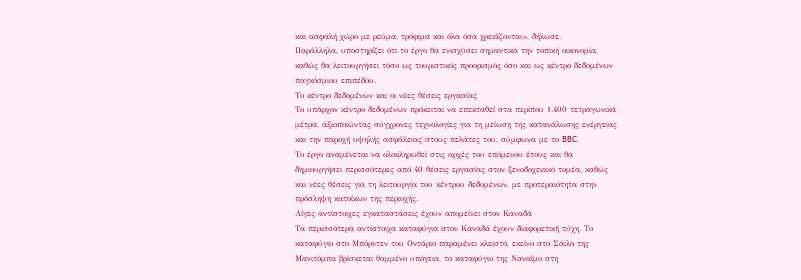και ασφαλή χώρο με ρεύμα, τρόφιμα και όλα όσα χρειάζονται», δήλωσε.
Παράλληλα, υποστηρίζει ότι το έργο θα ενισχύσει σημαντικά την τοπική οικονομία, καθώς θα λειτουργήσει τόσο ως τουριστικός προορισμός όσο και ως κέντρο δεδομένων παγκόσμιου επιπέδου.
Το κέντρο δεδομένων και οι νέες θέσεις εργασίας
Το υπάρχον κέντρο δεδομένων πρόκειται να επεκταθεί στα περίπου 1.400 τετραγωνικά μέτρα, αξιοποιώντας σύγχρονες τεχνολογίες για τη μείωση της κατανάλωσης ενέργειας και την παροχή υψηλής ασφάλειας στους πελάτες του, σύμφωνα με το BBC.
Το έργο αναμένεται να ολοκληρωθεί στις αρχές του επόμενου έτους και θα δημιουργήσει περισσότερες από 40 θέσεις εργασίας στον ξενοδοχειακό τομέα, καθώς και νέες θέσεις για τη λειτουργία του κέντρου δεδομένων, με προτεραιότητα στην πρόσληψη κατοίκων της περιοχής.
Λίγες αντίστοιχες εγκαταστάσεις έχουν απομείνει στον Καναδά
Τα περισσότερα αντίστοιχα καταφύγια στον Καναδά έχουν διαφορετική τύχη. Το καταφύγιο στο Μπόρντεν του Οντάριο παραμένει κλειστό, εκείνο στο Σάιλο της Μανιτόμπα βρίσκεται θαμμένο υπόγεια, το καταφύγιο της Ναναΐμο στη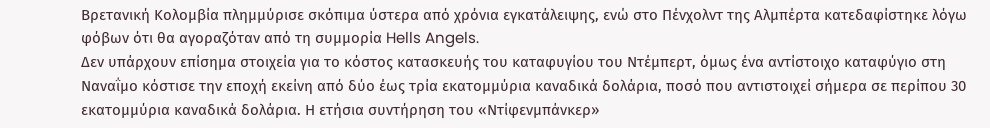Βρετανική Κολομβία πλημμύρισε σκόπιμα ύστερα από χρόνια εγκατάλειψης, ενώ στο Πένχολντ της Αλμπέρτα κατεδαφίστηκε λόγω φόβων ότι θα αγοραζόταν από τη συμμορία Hells Angels.
Δεν υπάρχουν επίσημα στοιχεία για το κόστος κατασκευής του καταφυγίου του Ντέμπερτ, όμως ένα αντίστοιχο καταφύγιο στη Ναναΐμο κόστισε την εποχή εκείνη από δύο έως τρία εκατομμύρια καναδικά δολάρια, ποσό που αντιστοιχεί σήμερα σε περίπου 30 εκατομμύρια καναδικά δολάρια. Η ετήσια συντήρηση του «Ντίφενμπάνκερ»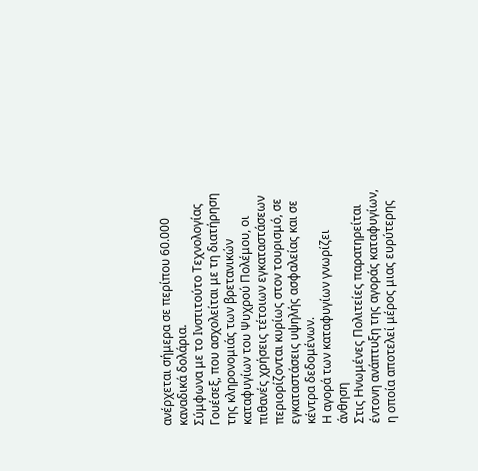ανέρχεται σήμερα σε περίπου 60.000 καναδικά δολάρια.
Σύμφωνα με το Ινστιτούτο Τεχνολογίας Γουέσεξ, που ασχολείται με τη διατήρηση της κληρονομιάς των βρετανικών καταφυγίων του Ψυχρού Πολέμου, οι πιθανές χρήσεις τέτοιων εγκαταστάσεων περιορίζονται κυρίως στον τουρισμό, σε εγκαταστάσεις υψηλής ασφαλείας και σε κέντρα δεδομένων.
Η αγορά των καταφυγίων γνωρίζει άνθηση
Στις Ηνωμένες Πολιτείες παρατηρείται έντονη ανάπτυξη της αγοράς καταφυγίων, η οποία αποτελεί μέρος μιας ευρύτερης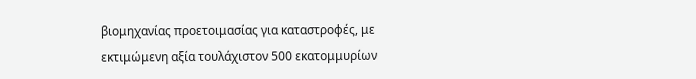βιομηχανίας προετοιμασίας για καταστροφές, με εκτιμώμενη αξία τουλάχιστον 500 εκατομμυρίων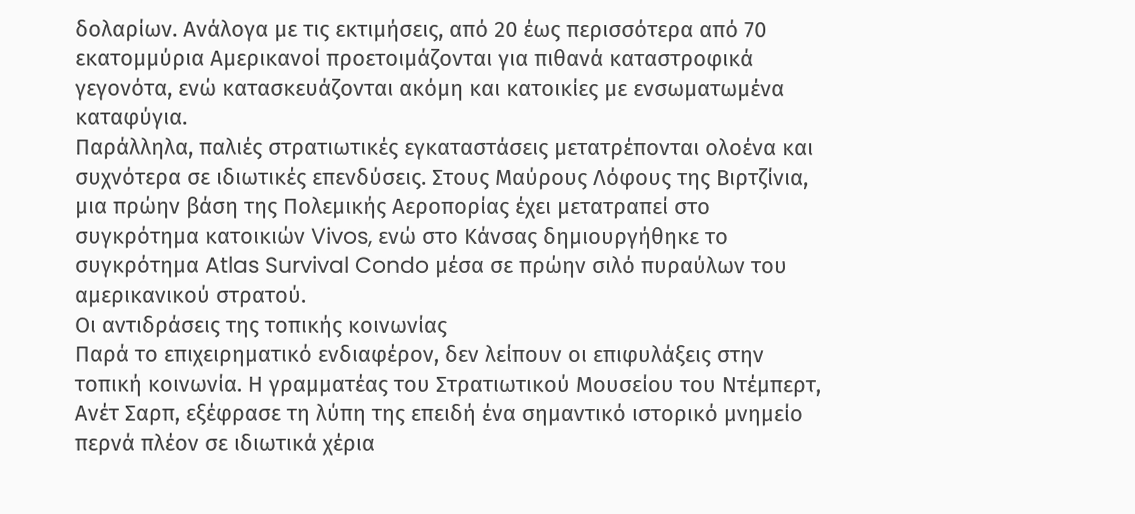δολαρίων. Ανάλογα με τις εκτιμήσεις, από 20 έως περισσότερα από 70 εκατομμύρια Αμερικανοί προετοιμάζονται για πιθανά καταστροφικά γεγονότα, ενώ κατασκευάζονται ακόμη και κατοικίες με ενσωματωμένα καταφύγια.
Παράλληλα, παλιές στρατιωτικές εγκαταστάσεις μετατρέπονται ολοένα και συχνότερα σε ιδιωτικές επενδύσεις. Στους Μαύρους Λόφους της Βιρτζίνια, μια πρώην βάση της Πολεμικής Αεροπορίας έχει μετατραπεί στο συγκρότημα κατοικιών Vivos, ενώ στο Κάνσας δημιουργήθηκε το συγκρότημα Atlas Survival Condo μέσα σε πρώην σιλό πυραύλων του αμερικανικού στρατού.
Οι αντιδράσεις της τοπικής κοινωνίας
Παρά το επιχειρηματικό ενδιαφέρον, δεν λείπουν οι επιφυλάξεις στην τοπική κοινωνία. Η γραμματέας του Στρατιωτικού Μουσείου του Ντέμπερτ, Ανέτ Σαρπ, εξέφρασε τη λύπη της επειδή ένα σημαντικό ιστορικό μνημείο περνά πλέον σε ιδιωτικά χέρια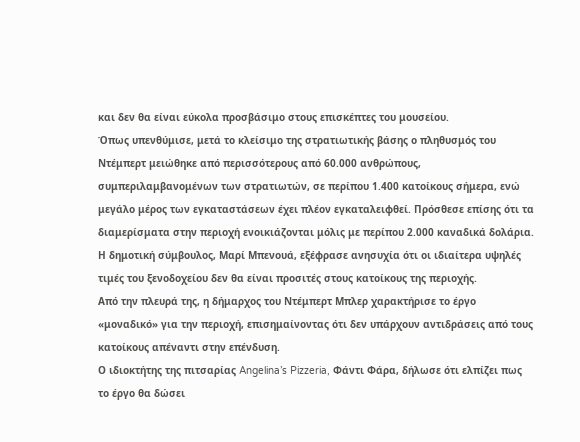και δεν θα είναι εύκολα προσβάσιμο στους επισκέπτες του μουσείου.
Όπως υπενθύμισε, μετά το κλείσιμο της στρατιωτικής βάσης ο πληθυσμός του Ντέμπερτ μειώθηκε από περισσότερους από 60.000 ανθρώπους, συμπεριλαμβανομένων των στρατιωτών, σε περίπου 1.400 κατοίκους σήμερα, ενώ μεγάλο μέρος των εγκαταστάσεων έχει πλέον εγκαταλειφθεί. Πρόσθεσε επίσης ότι τα διαμερίσματα στην περιοχή ενοικιάζονται μόλις με περίπου 2.000 καναδικά δολάρια.
Η δημοτική σύμβουλος, Μαρί Μπενουά, εξέφρασε ανησυχία ότι οι ιδιαίτερα υψηλές τιμές του ξενοδοχείου δεν θα είναι προσιτές στους κατοίκους της περιοχής.
Από την πλευρά της, η δήμαρχος του Ντέμπερτ Μπλερ χαρακτήρισε το έργο «μοναδικό» για την περιοχή, επισημαίνοντας ότι δεν υπάρχουν αντιδράσεις από τους κατοίκους απέναντι στην επένδυση.
Ο ιδιοκτήτης της πιτσαρίας Angelina’s Pizzeria, Φάντι Φάρα, δήλωσε ότι ελπίζει πως το έργο θα δώσει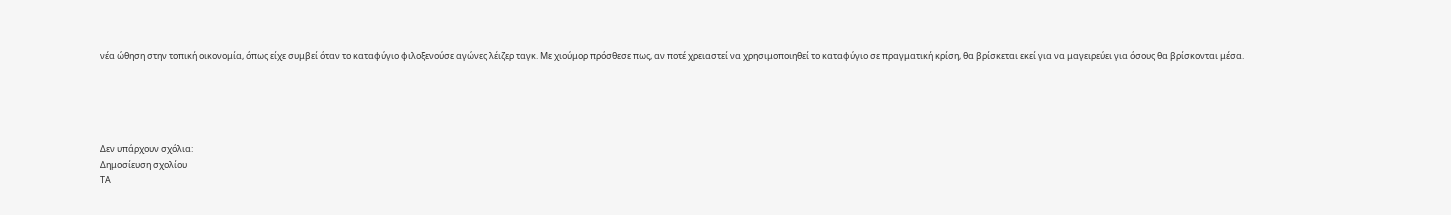νέα ώθηση στην τοπική οικονομία, όπως είχε συμβεί όταν το καταφύγιο φιλοξενούσε αγώνες λέιζερ ταγκ. Με χιούμορ πρόσθεσε πως, αν ποτέ χρειαστεί να χρησιμοποιηθεί το καταφύγιο σε πραγματική κρίση, θα βρίσκεται εκεί για να μαγειρεύει για όσους θα βρίσκονται μέσα.





Δεν υπάρχουν σχόλια:
Δημοσίευση σχολίου
ΤΑ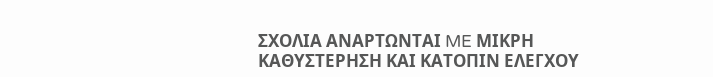ΣΧΟΛΙΑ ΑΝΑΡΤΩΝΤΑΙ ME ΜΙΚΡΗ ΚΑΘΥΣΤΕΡΗΣΗ ΚΑΙ ΚΑΤΟΠΙΝ ΕΛΕΓΧΟΥ